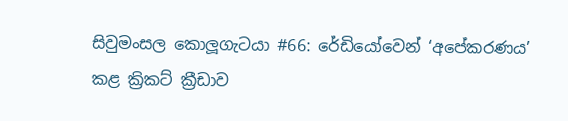සිවුමංසල කොලූගැටයා #66: රේඩියෝවෙන් ‘අපේකරණය’ කළ ක්‍රිකට් ක්‍රීඩාව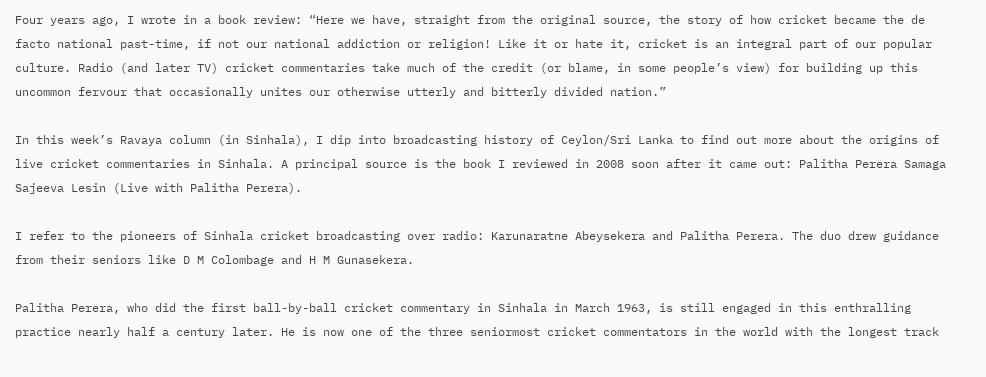Four years ago, I wrote in a book review: “Here we have, straight from the original source, the story of how cricket became the de facto national past-time, if not our national addiction or religion! Like it or hate it, cricket is an integral part of our popular culture. Radio (and later TV) cricket commentaries take much of the credit (or blame, in some people’s view) for building up this uncommon fervour that occasionally unites our otherwise utterly and bitterly divided nation.”

In this week’s Ravaya column (in Sinhala), I dip into broadcasting history of Ceylon/Sri Lanka to find out more about the origins of live cricket commentaries in Sinhala. A principal source is the book I reviewed in 2008 soon after it came out: Palitha Perera Samaga Sajeeva Lesin (Live with Palitha Perera).

I refer to the pioneers of Sinhala cricket broadcasting over radio: Karunaratne Abeysekera and Palitha Perera. The duo drew guidance from their seniors like D M Colombage and H M Gunasekera.

Palitha Perera, who did the first ball-by-ball cricket commentary in Sinhala in March 1963, is still engaged in this enthralling practice nearly half a century later. He is now one of the three seniormost cricket commentators in the world with the longest track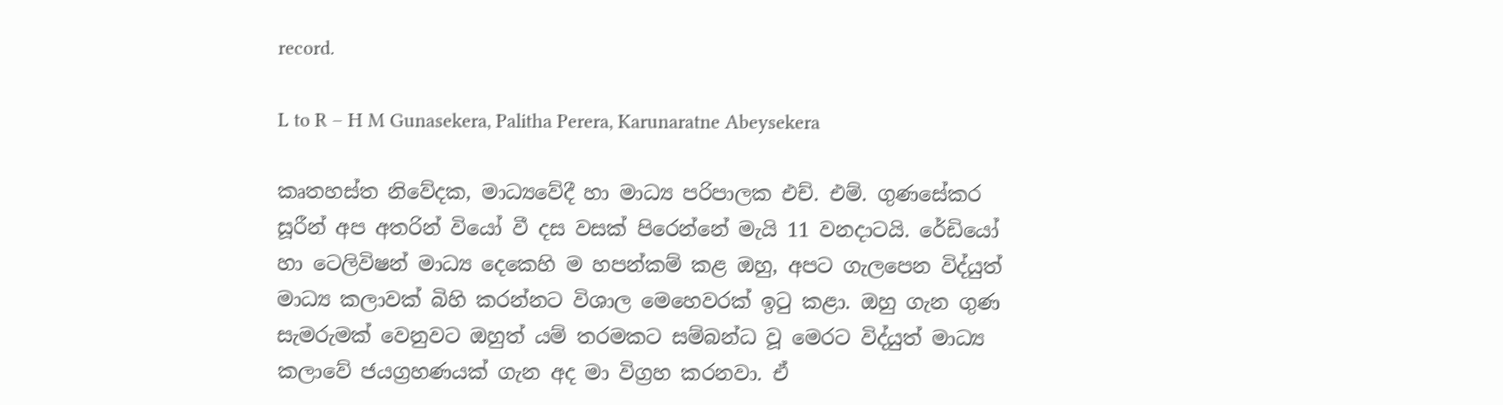record.

L to R – H M Gunasekera, Palitha Perera, Karunaratne Abeysekera

කෘතහස්ත නිවේදක, මාධ්‍යවේදී හා මාධ්‍ය පරිපාලක එච්. එම්. ගුණසේකර සූරීන් අප අතරින් වියෝ වී දස වසක් පිරෙන්නේ මැයි 11 වනදාටයි. රේඩියෝ හා ටෙලිවිෂන් මාධ්‍ය දෙකෙහි ම හපන්කම් කළ ඔහු, අපට ගැලපෙන විද්යුත් මාධ්‍ය කලාවක් බිහි කරන්නට විශාල මෙහෙවරක් ඉටු කළා. ඔහු ගැන ගුණ සැමරුමක් වෙනුවට ඔහුත් යම් තරමකට සම්බන්ධ වූ මෙරට විද්යුත් මාධ්‍ය කලාවේ ජයග්‍රහණයක් ගැන අද මා විග්‍රහ කරනවා. ඒ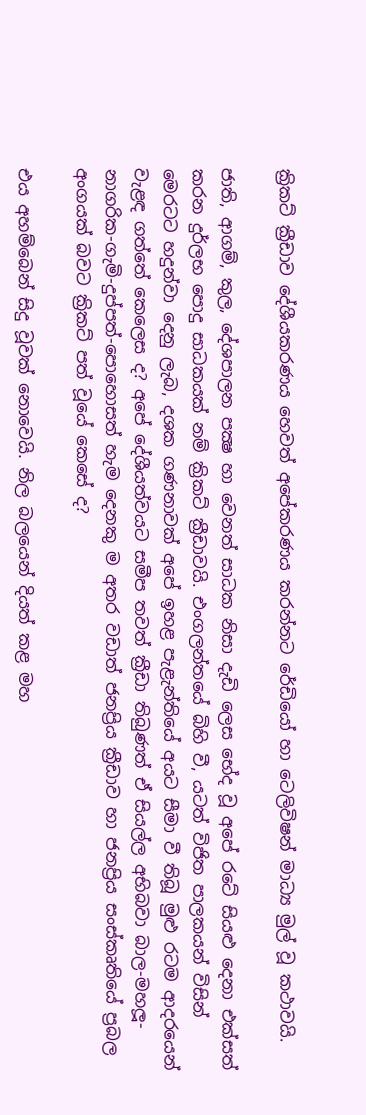ක්‍රිකට් ක්‍රීඩාව දේශීයකරණය හෙවත් අපේකරණය කරන්නට රේඩියෝ හා ටෙලිවිෂන් මාධ්‍ය මුල් වූ කථාවයි.

ජාති, ආගම්, කුල, දේශපාලන පක්‍ෂ හා වෙනත් සාධක නිසා දැඩි ලෙස භේද වූ අපේ රටේ සියළු දෙනා එක්සත් කරන දුර්ලභ පොදු සාධකයක් නම් ක්‍රිකට් ක්‍රීඩාවයි. එංගලන්තයේ බිහි වී, යටත් විජිත පාලකයන් විසින් මෙරටට හදුන්වා දෙනු ලැබ, දශක ගණනාවක් අපේ ඉහළ පැළැන්තියේ අයට සීමා වී තිබූ මුළු රටම ආදරයෙන් වැළඳ ගත්තේ කෙලෙස ද? අපේ දේශීයත්වයට සමීප තවත් ක්‍රීඩා තිබුණත් ඒ සියල්ල අභිබවා බාල-මහලූ-නාගරික-ගැමි-දුප්පත්-පොහොසත් හැම දෙනකු ම අතර වඩාත් ජනප්‍රිය ක්‍රීඩාව හා ජනප්‍රිය සංස්කෘතියේ ප්‍රබල අංගයක් බවට ක්‍රිකට් පත් වූයේ කෙසේ ද?

එය අහම්බෙන් සිදු වූවක් නොවෙයි. නිල බලයෙන් දියත් කළ මහ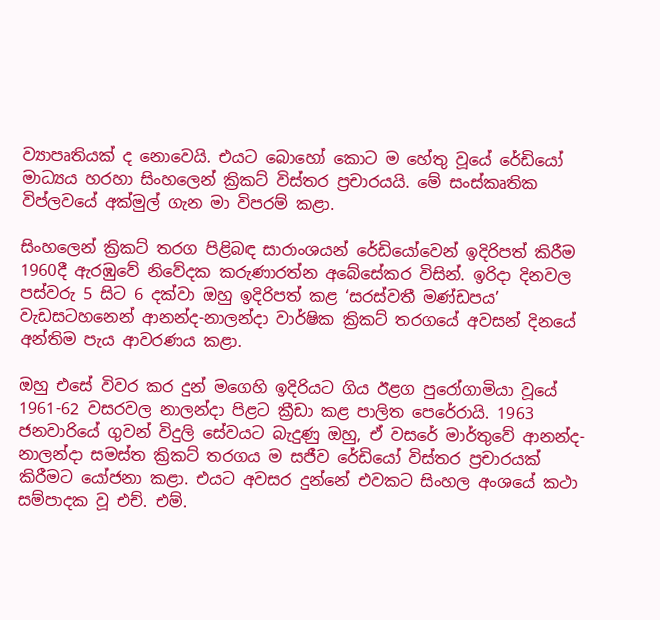ව්‍යාපෘතියක් ද නොවෙයි. එයට බොහෝ කොට ම හේතු වූයේ රේඩියෝ මාධ්‍යය හරහා සිංහලෙන් ක්‍රිකට් විස්තර ප්‍රචාරයයි. මේ සංස්කෘතික විප්ලවයේ අක්මුල් ගැන මා විපරම් කළා.

සිංහලෙන් ක්‍රිකට් තරග පිළිබඳ සාරාංශයන් රේඩියෝවෙන් ඉදිරිපත් කිරීම 1960දී ඇරඹුවේ නිවේදක කරුණාරත්න අබේසේකර විසින්. ඉරිදා දිනවල පස්වරු 5 සිට 6 දක්වා ඔහු ඉදිරිපත් කළ ‘සරස්වතී මණ්ඩපය’ වැඩසටහනෙන් ආනන්ද-නාලන්දා වාර්ෂික ක්‍රිකට් තරගයේ අවසන් දිනයේ අන්තිම පැය ආවරණය කළා.

ඔහු එසේ විවර කර දුන් මගෙහි ඉදිරියට ගිය ඊළග පුරෝගාමියා වූයේ 1961-62 වසරවල නාලන්දා පිළට ක්‍රීඩා කළ පාලිත පෙරේරායි. 1963 ජනවාරියේ ගුවන් විදුලි සේවයට බැදුණු ඔහු, ඒ වසරේ මාර්තුවේ ආනන්ද-නාලන්දා සමස්ත ක්‍රිකට් තරගය ම සජීව රේඩියෝ විස්තර ප්‍රචාරයක් කිරීමට යෝජනා කළා. එයට අවසර දුන්නේ එවකට සිංහල අංශයේ කථා සම්පාදක වූ එච්. එම්.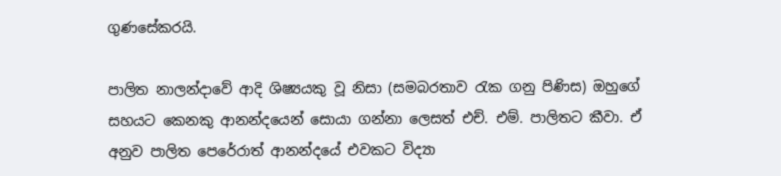ගුණසේකරයි.

පාලිත නාලන්දාවේ ආදි ශිෂ්‍යයකු වූ නිසා (සමබරතාව රැක ගනු පිණිස) ඔහුගේ සහයට කෙනකු ආනන්දයෙන් සොයා ගන්නා ලෙසත් එච්. එම්. පාලිතට කීවා. ඒ අනුව පාලිත පෙරේරාත් ආනන්දයේ එවකට විද්‍යා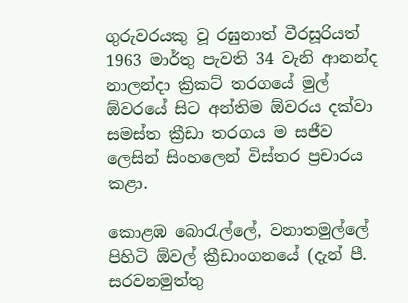ගුරුවරයකු වූ රඝුනාත් වීරසූරියත් 1963 මාර්තු පැවති 34 වැනි ආනන්ද නාලන්දා ක්‍රිකට් තරගයේ මුල් ඕවරයේ සිට අන්තිම ඕවරය දක්වා සමස්ත ක්‍රීඩා තරගය ම සජීව ලෙසින් සිංහලෙන් විස්තර ප්‍රචාරය කළා.

කොළඹ බොරැල්ලේ, වනාතමුල්ලේ පිහිටි ඕවල් ක්‍රීඩාංගනයේ (දැන් පී. සරවනමුත්තු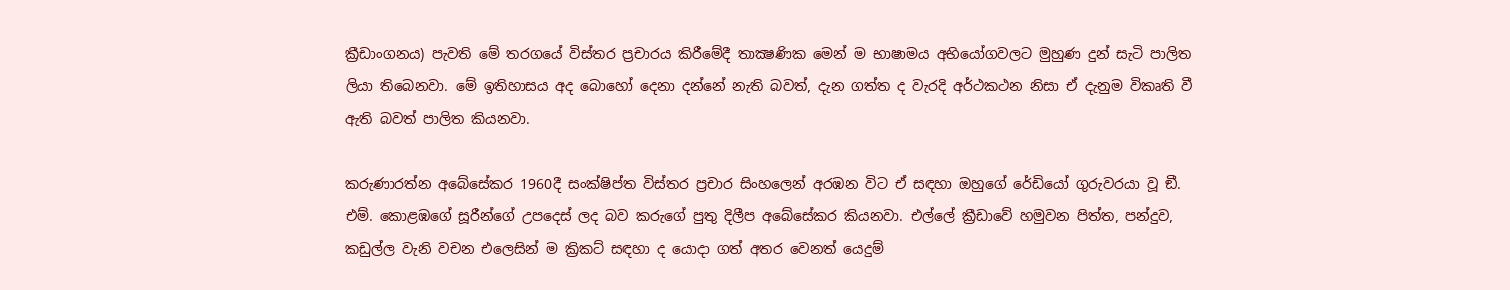ක්‍රීඩාංගනය) පැවති මේ තරගයේ විස්තර ප්‍රචාරය කිරීමේදී තාක්‍ෂණික මෙන් ම භාෂාමය අභියෝගවලට මුහුණ දුන් සැටි පාලිත ලියා තිබෙනවා. මේ ඉතිහාසය අද බොහෝ දෙනා දන්නේ නැති බවත්, දැන ගත්ත ද වැරදි අර්ථකථන නිසා ඒ දැනුම විකෘති වී ඇති බවත් පාලිත කියනවා.

කරුණාරත්න අබේසේකර 1960දී සංක්ෂිප්ත විස්තර ප්‍රචාර සිංහලෙන් අරඹන විට ඒ සඳහා ඔහුගේ රේඩියෝ ගුරුවරයා වූ ඞී. එම්. කොළඹගේ සූරීන්ගේ උපදෙස් ලද බව කරුගේ පුතු දිලීප අබේසේකර කියනවා. එල්ලේ ක්‍රීඩාවේ හමුවන පිත්ත, පන්දුව, කඩුල්ල වැනි වචන එලෙසින් ම ක්‍රිකට් සඳහා ද යොදා ගත් අතර වෙනත් යෙදුම්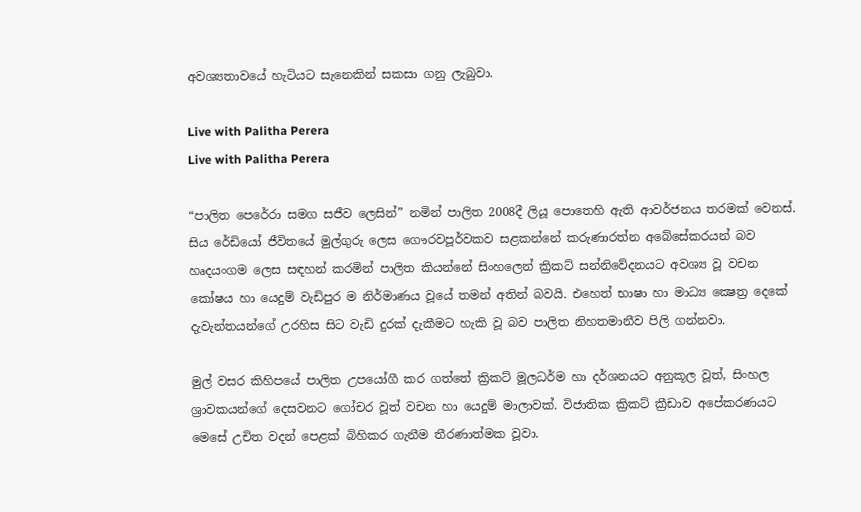අවශ්‍යතාවයේ හැටියට සැනෙකින් සකසා ගනු ලැබුවා.

Live with Palitha Perera
Live with Palitha Perera

“පාලිත පෙරේරා සමග සජීව ලෙසින්” නමින් පාලිත 2008දී ලියූ පොතෙහි ඇති ආවර්ජනය තරමක් වෙනස්. සිය රේඩියෝ ජීවිතයේ මුල්ගුරු ලෙස ගෞරවපූර්වකව සළකන්නේ කරුණාරත්න අබේසේකරයන් බව හෘදයංගම ලෙස සඳහන් කරමින් පාලිත කියන්නේ සිංහලෙන් ක්‍රිකට් සන්නිවේදනයට අවශ්‍ය වූ වචන කෝෂය හා යෙදුම් වැඩිපුර ම නිර්මාණය වූයේ තමන් අතින් බවයි. එහෙත් භාෂා හා මාධ්‍ය ක්‍ෂෙත්‍ර දෙකේ දැවැන්තයන්ගේ උරහිස සිට වැඩි දුරක් දැකීමට හැකි වූ බව පාලිත නිහතමානීව පිලි ගන්නවා.

මුල් වසර කිහිපයේ පාලිත උපයෝගී කර ගත්තේ ක්‍රිකට් මූලධර්ම හා දර්ශනයට අනුකූල වූත්, සිංහල ශ්‍රාවකයන්ගේ දෙසවනට ගෝචර වූත් වචන හා යෙදුම් මාලාවක්. විජාතික ක්‍රිකට් ක්‍රීඩාව අපේකරණයට මෙසේ උචිත වදන් පෙළක් බිහිකර ගැනීම තීරණාත්මක වූවා.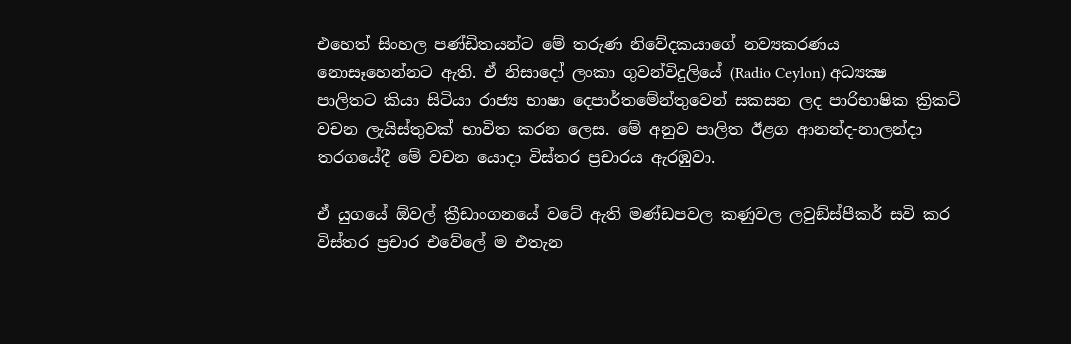එහෙත් සිංහල පණ්ඩිතයන්ට මේ තරුණ නිවේදකයාගේ නව්‍යකරණය නොසෑහෙන්නට ඇති. ඒ නිසාදෝ ලංකා ගුවන්විදුලියේ (Radio Ceylon) අධ්‍යක්‍ෂ පාලිතට කියා සිටියා රාජ්‍ය භාෂා දෙපාර්තමේන්තුවෙන් සකසන ලද පාරිභාෂික ක්‍රිකට් වචන ලැයිස්තුවක් භාවිත කරන ලෙස. මේ අනුව පාලිත ඊළග ආනන්ද-නාලන්දා තරගයේදී මේ වචන යොදා විස්තර ප්‍රචාරය ඇරඹුවා.

ඒ යුගයේ ඕවල් ක්‍රීඩාංගනයේ වටේ ඇති මණ්ඩපවල කණුවල ලවුඞ්ස්පීකර් සවි කර විස්තර ප්‍රචාර එවේලේ ම එතැන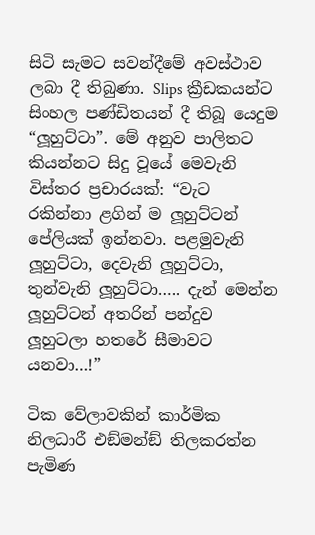සිටි සැමට සවන්දීමේ අවස්ථාව ලබා දී තිබුණා. Slips ක්‍රීඩකයන්ට සිංහල පණ්ඩිතයන් දී තිබූ යෙදුම “ලූහුට්ටා”. මේ අනුව පාලිතට කියන්නට සිදු වූයේ මෙවැනි විස්තර ප්‍රචාරයක්: “වැට රකින්නා ළගින් ම ලූහුට්ටන් පේලියක් ඉන්නවා. පළමුවැනි ලූහුට්ටා, දෙවැනි ලූහුට්ටා, තුන්වැනි ලූහුට්ටා….. දැන් මෙන්න ලූහුට්ටන් අතරින් පන්දුව ලූහුටලා හතරේ සීමාවට යනවා…!”

ටික වේලාවකින් කාර්මික නිලධාරී එඞ්මන්ඞ් තිලකරත්න පැමිණ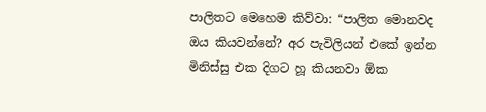පාලිතට මෙහෙම කිව්වා: “පාලිත මොනවද ඔය කියවන්නේ? අර පැවිලියන් එකේ ඉන්න මිනිස්සු එක දිගට හූ කියනවා ඕක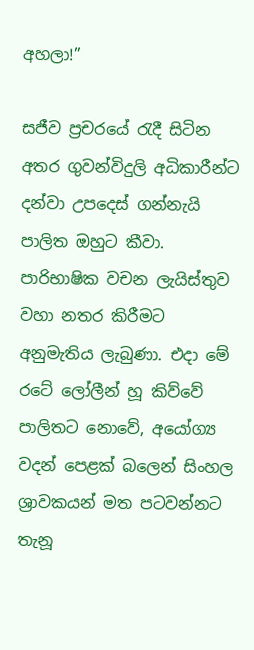අහලා!”

සජීව ප්‍රචරයේ රැදී සිටින අතර ගුවන්විදුලි අධිකාරීන්ට දන්වා උපදෙස් ගන්නැයි පාලිත ඔහුට කීවා. පාරිභාෂික වචන ලැයිස්තුව වහා නතර කිරීමට අනුමැතිය ලැබුණා. එදා මේ රටේ ලෝලීන් හූ කිව්වේ පාලිතට නොවේ, අයෝග්‍ය වදන් පෙළක් බලෙන් සිංහල ශ්‍රාවකයන් මත පටවන්නට තැනූ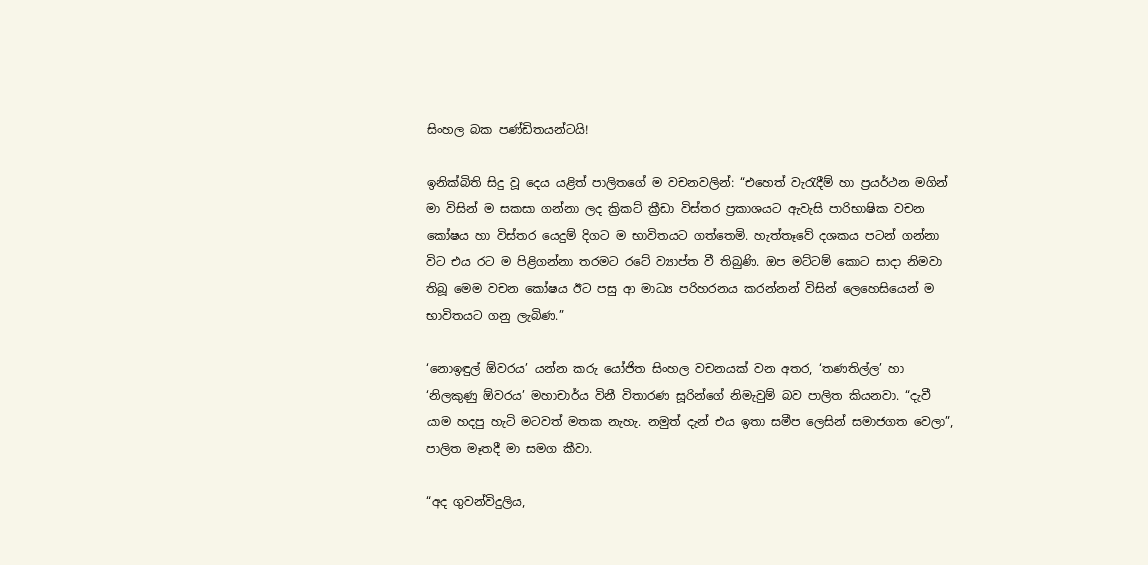සිංහල බක පණ්ඩිතයන්ටයි!

ඉනික්බිති සිදු වූ දෙය යළිත් පාලිතගේ ම වචනවලින්: “එහෙත් වැරැදීම් හා ප්‍රයර්ථන මගින් මා විසින් ම සකසා ගන්නා ලද ක්‍රිකට් ක්‍රීඩා විස්තර ප්‍රකාශයට ඇවැසි පාරිභාෂික වචන කෝෂය හා විස්තර යෙදුම් දිගට ම භාවිතයට ගත්තෙමි. හැත්තෑවේ දශකය පටන් ගන්නා විට එය රට ම පිළිගන්නා තරමට රටේ ව්‍යාප්ත වී තිබුණි. ඔප මට්ටම් කොට සාදා නිමවා තිබූ මෙම වචන කෝෂය ඊට පසු ආ මාධ්‍ය පරිහරනය කරන්නන් විසින් ලෙහෙසියෙන් ම භාවිතයට ගනු ලැබිණ.”

‘නොඉඳුල් ඕවරය’ යන්න කරු යෝජිත සිංහල වචනයක් වන අතර, ‘තණතිල්ල’ හා ‘නිලකුණු ඕවරය’ මහාචාර්ය විනී විතාරණ සූරින්ගේ නිමැවුම් බව පාලිත කියනවා. “දැවී යාම හදපු හැටි මටවත් මතක නැහැ. නමුත් දැන් එය ඉතා සමීප ලෙසින් සමාජගත වෙලා”, පාලිත මෑතදී මා සමග කීවා.

“අද ගුවන්විදුලිය,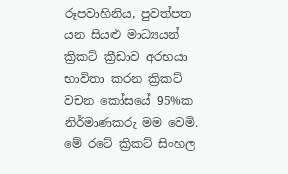රූපවාහිනිය, පුවත්පත යන සියළු මාධ්‍යයන් ක්‍රිකට් ක්‍රීඩාව අරභයා භාවිතා කරන ක්‍රිකට් වචන කෝසයේ 95%ක නිර්මාණකරු මම වෙමි. මේ රටේ ක්‍රිකට් සිංහල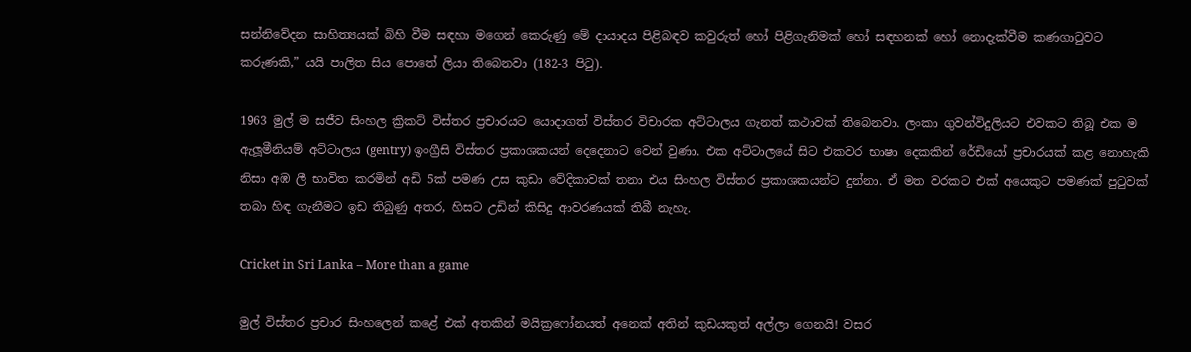සන්නිවේදන සාහිත්‍යයක් බිහි වීම සඳහා මගෙන් කෙරුණු මේ දායාදය පිළිබඳව කවුරුත් හෝ පිළිගැනිමක් හෝ සඳහනක් හෝ නොදැක්වීම කණගාටුවට කරුණකි,” යයි පාලිත සිය පොතේ ලියා තිබෙනවා (182-3 පිටු).

1963 මුල් ම සජීව සිංහල ක්‍රිකට් විස්තර ප්‍රචාරයට යොදාගත් විස්තර විචාරක අට්ටාලය ගැනත් කථාවක් තිබෙනවා. ලංකා ගුවන්විදුලියට එවකට තිබූ එක ම ඇලූමීනියම් අට්ටාලය (gentry) ඉංග්‍රීසි විස්තර ප්‍රකාශකයන් දෙදෙනාට වෙන් වුණා. එක අට්ටාලයේ සිට එකවර භාෂා දෙකකින් රේඩියෝ ප්‍රචාරයක් කළ නොහැකි නිසා අඹ ලී භාවිත කරමින් අඩි 5ක් පමණ උස කුඩා වේදිකාවක් තනා එය සිංහල විස්තර ප්‍රකාශකයන්ට දුන්නා. ඒ මත වරකට එක් අයෙකුට පමණක් පුටුවක් තබා හිඳ ගැනීමට ඉඩ තිබුණු අතර, හිසට උඩින් කිසිදු ආවරණයක් තිබී නැහැ.

Cricket in Sri Lanka – More than a game

මුල් විස්තර ප්‍රචාර සිංහලෙන් කළේ එක් අතකින් මයික්‍රෆෝනයත් අනෙක් අතින් කුඩයකුත් අල්ලා ගෙනයි! වසර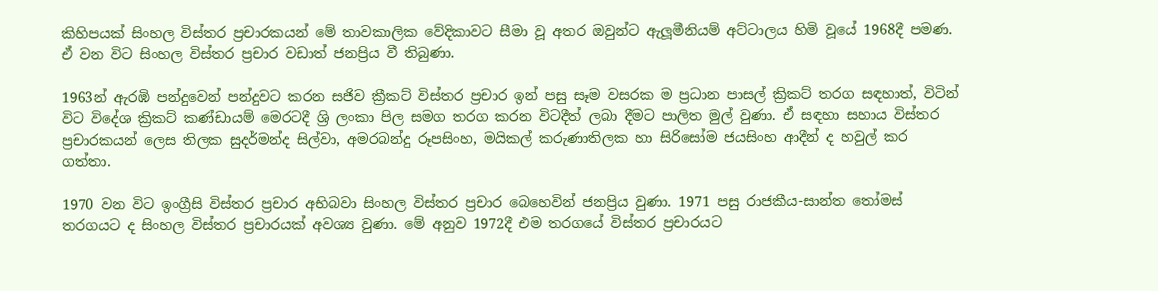කිහිපයක් සිංහල විස්තර ප්‍රචාරකයන් මේ තාවකාලික වේදිකාවට සීමා වූ අතර ඔවුන්ට ඇලූමීනියම් අට්ටාලය හිමි වූයේ 1968දී පමණ. ඒ වන විට සිංහල විස්තර ප්‍රචාර වඩාත් ජනප්‍රිය වී තිබුණා.

1963න් ඇරඹි පන්දුවෙන් පන්දුවට කරන සජිව ක්‍රීකට් විස්තර ප්‍රචාර ඉන් පසු සෑම වසරක ම ප්‍රධාන පාසල් ක්‍රිකට් තරග සඳහාත්, විටින් විට විදේශ ක්‍රිකට් කණ්ඩායම් මෙරටදී ශ්‍රි ලංකා පිල සමග තරග කරන විටදීත් ලබා දීමට පාලිත මුල් වුණා. ඒ සඳහා සහාය විස්තර ප්‍රචාරකයන් ලෙස තිලක සුදර්මන්ද සිල්වා, අමරබන්දු රූපසිංහ, මයිකල් කරුණාතිලක හා සිරිසෝම ජයසිංහ ආදීන් ද හවුල් කර ගත්තා.

1970 වන විට ඉංග්‍රීසි විස්තර ප්‍රචාර අභිබවා සිංහල විස්තර ප්‍රචාර බෙහෙවින් ජනප්‍රිය වුණා. 1971 පසු රාජකීය-සාන්ත තෝමස් තරගයට ද සිංහල විස්තර ප්‍රචාරයක් අවශ්‍ය වුණා. මේ අනුව 1972දී එම තරගයේ විස්තර ප්‍රචාරයට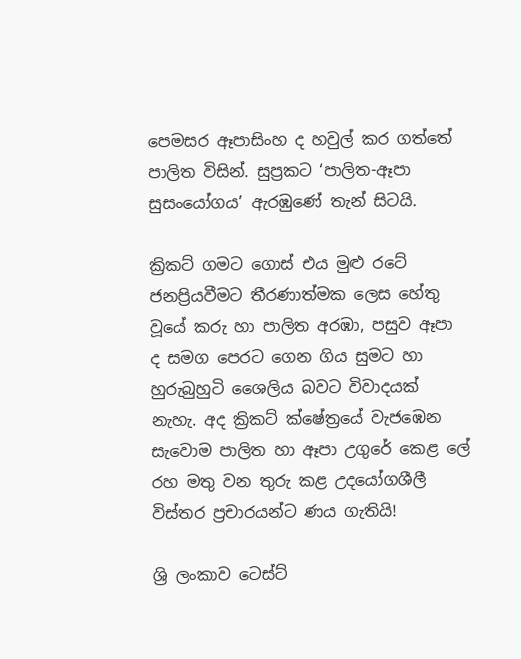පෙමසර ඈපාසිංහ ද හවුල් කර ගත්තේ පාලිත විසින්. සුප්‍රකට ‘පාලිත-ඈපා සුසංයෝගය’ ඇරඹුණේ තැන් සිටයි.

ක්‍රිකට් ගමට ගොස් එය මුළු රටේ ජනප්‍රියවීමට තීරණාත්මක ලෙස හේතු වූයේ කරු හා පාලිත අරඹා, පසුව ඈපා ද සමග පෙරට ගෙන ගිය සුමට හා හුරුබුහුටි ශෛලිය බවට විවාදයක් නැහැ. අද ක්‍රිකට් ක්ෂේත්‍රයේ වැජඹෙන සැවොම පාලිත හා ඈපා උගුරේ කෙළ ලේ රහ මතු වන තුරු කළ උදයෝගශීලී විස්තර ප්‍රචාරයන්ට ණය ගැතියි!

ශ්‍රි ලංකාව ටෙස්ට්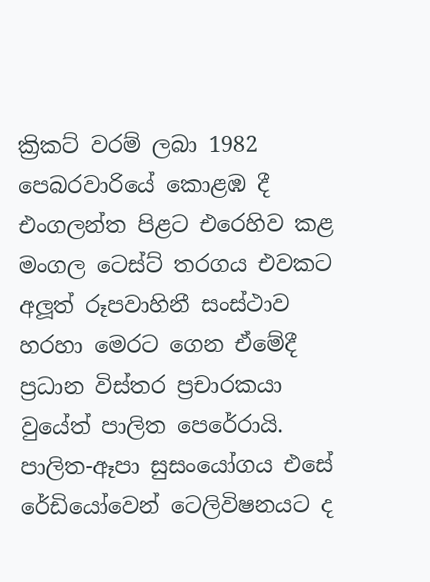ක්‍රිකට් වරම් ලබා 1982 පෙබරවාරියේ කොළඹ දී එංගලන්ත පිළට එරෙහිව කළ මංගල ටෙස්ට් තරගය එවකට අලූත් රූපවාහිනී සංස්ථාව හරහා මෙරට ගෙන ඒමේදී ප්‍රධාන විස්තර ප්‍රචාරකයා වුයේත් පාලිත පෙරේරායි. පාලිත-ඈපා සුසංයෝගය එසේ රේඩියෝවෙන් ටෙලිවිෂනයට ද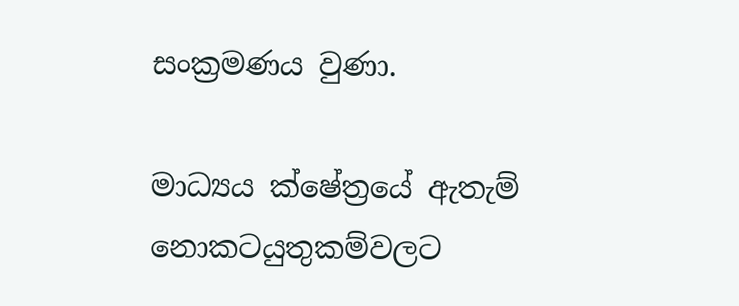සංක්‍රමණය වුණා.

මාධ්‍යය ක්ෂේත්‍රයේ ඇතැම් නොකටයුතුකම්වලට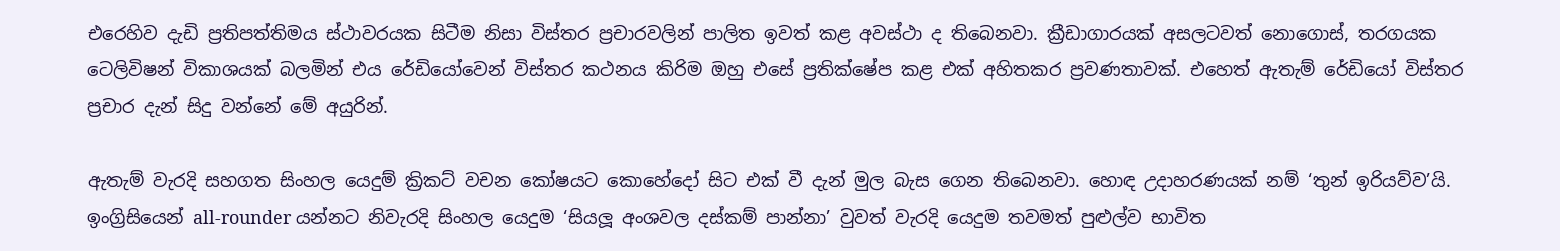එරෙහිව දැඩි ප්‍රතිපත්තිමය ස්ථාවරයක සිටීම නිසා විස්තර ප්‍රචාරවලින් පාලිත ඉවත් කළ අවස්ථා ද තිබෙනවා. ක්‍රීඩාගාරයක් අසලටවත් නොගොස්, තරගයක ටෙලිවිෂන් විකාශයක් බලමින් එය රේඩියෝවෙන් විස්තර කථනය කිරිම ඔහු එසේ ප්‍රතික්ෂේප කළ එක් අහිතකර ප්‍රවණතාවක්. එහෙත් ඇතැම් රේඩියෝ විස්තර ප්‍රචාර දැන් සිදු වන්නේ මේ අයුරින්.

ඇතැම් වැරදි සහගත සිංහල යෙදුම් ක්‍රිකට් වචන කෝෂයට කොහේදෝ සිට එක් වී දැන් මුල බැස ගෙන තිබෙනවා. හොඳ උදාහරණයක් නම් ‘තුන් ඉරියව්ව’යි. ඉංග්‍රිසියෙන් all-rounder යන්නට නිවැරදි සිංහල යෙදුම ‘සියලූ අංශවල දස්කම් පාන්නා’ වුවත් වැරදි යෙදුම තවමත් පුළුල්ව භාවිත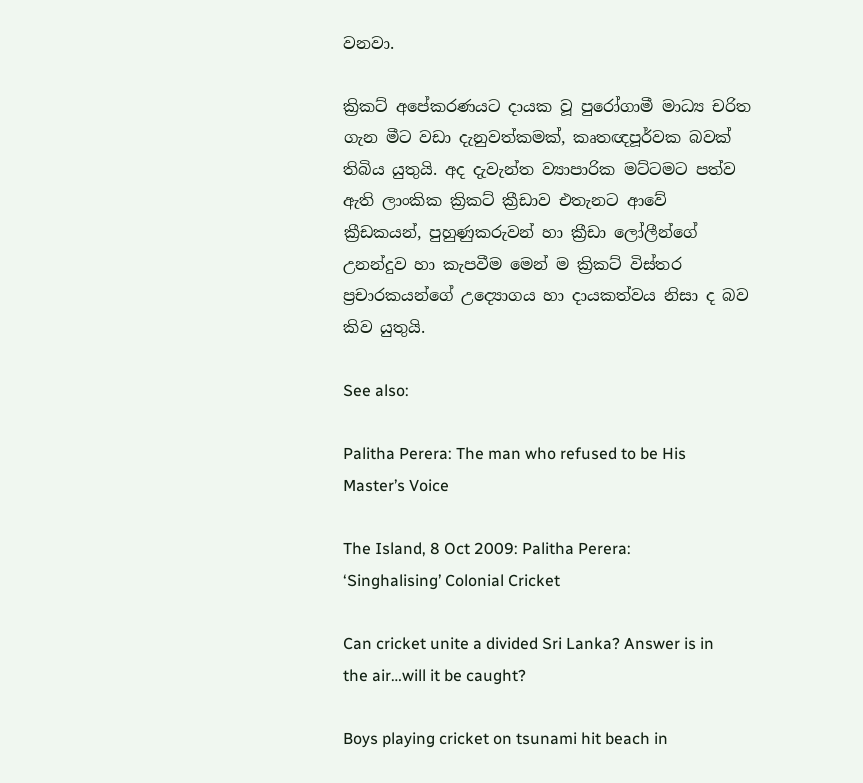වනවා.

ක්‍රිකට් අපේකරණයට දායක වූ පුරෝගාමී මාධ්‍ය චරිත ගැන මීට වඩා දැනුවත්කමක්, කෘතඥපූර්වක බවක් තිබිය යුතුයි. අද දැවැන්ත ව්‍යාපාරික මට්ටමට පත්ව ඇති ලාංකික ක්‍රිකට් ක්‍රීඩාව එතැනට ආවේ ක්‍රීඩකයන්, පුහුණුකරුවන් හා ක්‍රීඩා ලෝලීන්ගේ උනන්දුව හා කැපවීම මෙන් ම ක්‍රිකට් විස්තර ප්‍රචාරකයන්ගේ උද්‍යොගය හා දායකත්වය නිසා ද බව කිව යුතුයි.

See also:

Palitha Perera: The man who refused to be His Master’s Voice

The Island, 8 Oct 2009: Palitha Perera: ‘Singhalising’ Colonial Cricket

Can cricket unite a divided Sri Lanka? Answer is in the air…will it be caught?

Boys playing cricket on tsunami hit beach in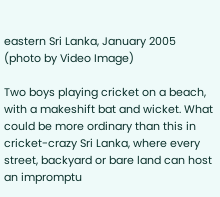eastern Sri Lanka, January 2005 (photo by Video Image)

Two boys playing cricket on a beach, with a makeshift bat and wicket. What could be more ordinary than this in cricket-crazy Sri Lanka, where every street, backyard or bare land can host an impromptu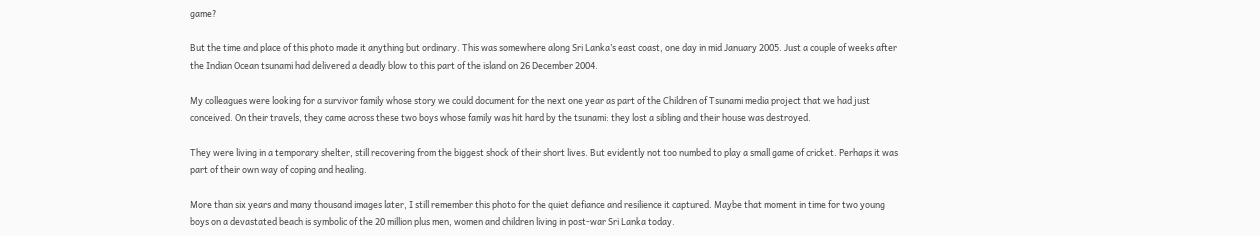game?

But the time and place of this photo made it anything but ordinary. This was somewhere along Sri Lanka’s east coast, one day in mid January 2005. Just a couple of weeks after the Indian Ocean tsunami had delivered a deadly blow to this part of the island on 26 December 2004.

My colleagues were looking for a survivor family whose story we could document for the next one year as part of the Children of Tsunami media project that we had just conceived. On their travels, they came across these two boys whose family was hit hard by the tsunami: they lost a sibling and their house was destroyed.

They were living in a temporary shelter, still recovering from the biggest shock of their short lives. But evidently not too numbed to play a small game of cricket. Perhaps it was part of their own way of coping and healing.

More than six years and many thousand images later, I still remember this photo for the quiet defiance and resilience it captured. Maybe that moment in time for two young boys on a devastated beach is symbolic of the 20 million plus men, women and children living in post-war Sri Lanka today.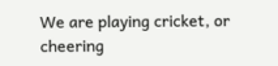We are playing cricket, or cheering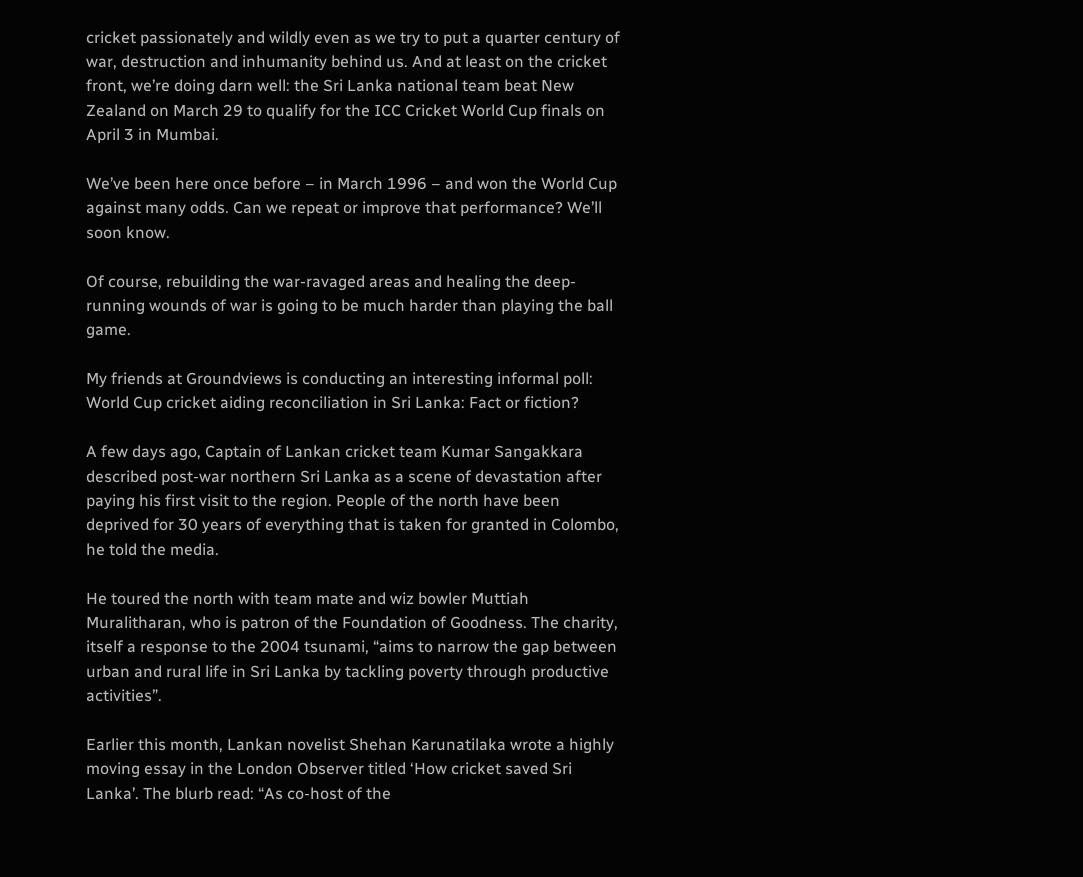cricket passionately and wildly even as we try to put a quarter century of war, destruction and inhumanity behind us. And at least on the cricket front, we’re doing darn well: the Sri Lanka national team beat New Zealand on March 29 to qualify for the ICC Cricket World Cup finals on April 3 in Mumbai.

We’ve been here once before – in March 1996 – and won the World Cup against many odds. Can we repeat or improve that performance? We’ll soon know.

Of course, rebuilding the war-ravaged areas and healing the deep-running wounds of war is going to be much harder than playing the ball game.

My friends at Groundviews is conducting an interesting informal poll: World Cup cricket aiding reconciliation in Sri Lanka: Fact or fiction?

A few days ago, Captain of Lankan cricket team Kumar Sangakkara described post-war northern Sri Lanka as a scene of devastation after paying his first visit to the region. People of the north have been deprived for 30 years of everything that is taken for granted in Colombo, he told the media.

He toured the north with team mate and wiz bowler Muttiah Muralitharan, who is patron of the Foundation of Goodness. The charity, itself a response to the 2004 tsunami, “aims to narrow the gap between urban and rural life in Sri Lanka by tackling poverty through productive activities”.

Earlier this month, Lankan novelist Shehan Karunatilaka wrote a highly moving essay in the London Observer titled ‘How cricket saved Sri Lanka’. The blurb read: “As co-host of the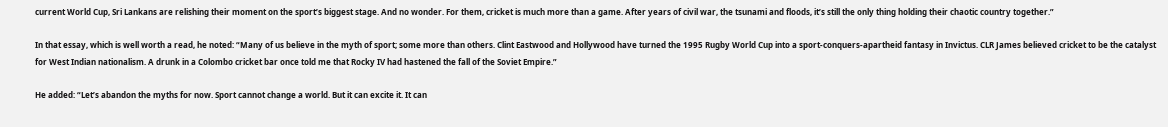current World Cup, Sri Lankans are relishing their moment on the sport’s biggest stage. And no wonder. For them, cricket is much more than a game. After years of civil war, the tsunami and floods, it’s still the only thing holding their chaotic country together.”

In that essay, which is well worth a read, he noted: “Many of us believe in the myth of sport; some more than others. Clint Eastwood and Hollywood have turned the 1995 Rugby World Cup into a sport-conquers-apartheid fantasy in Invictus. CLR James believed cricket to be the catalyst for West Indian nationalism. A drunk in a Colombo cricket bar once told me that Rocky IV had hastened the fall of the Soviet Empire.”

He added: “Let’s abandon the myths for now. Sport cannot change a world. But it can excite it. It can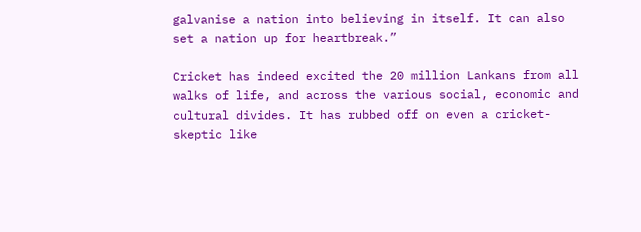galvanise a nation into believing in itself. It can also set a nation up for heartbreak.”

Cricket has indeed excited the 20 million Lankans from all walks of life, and across the various social, economic and cultural divides. It has rubbed off on even a cricket-skeptic like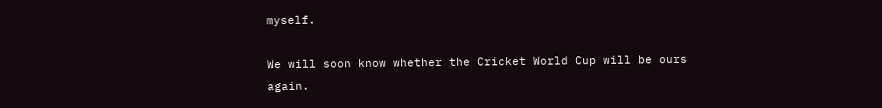myself.

We will soon know whether the Cricket World Cup will be ours again.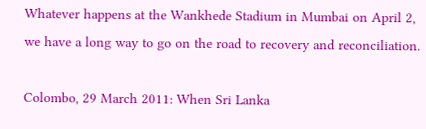Whatever happens at the Wankhede Stadium in Mumbai on April 2, we have a long way to go on the road to recovery and reconciliation.

Colombo, 29 March 2011: When Sri Lanka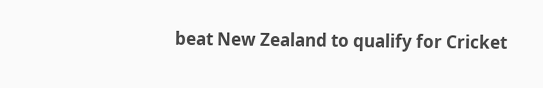beat New Zealand to qualify for Cricket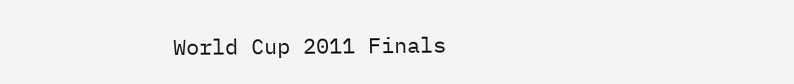World Cup 2011 Finals